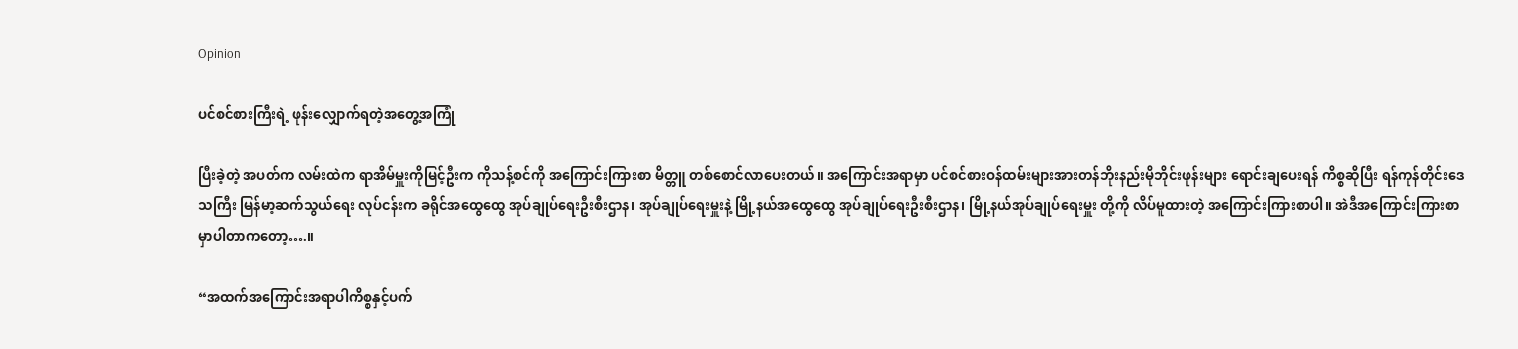Opinion

ပင်စင်စားကြီးရဲ့ ဖုန်းလျှောက်ရတဲ့အတွေ့အကြုံ

ပြီးခဲ့တဲ့ အပတ်က လမ်းထဲက ရာအိမ်မှူးကိုမြင့်ဦးက ကိုသန့်စင်ကို အကြောင်းကြားစာ မိတ္တူ တစ်စောင်လာပေးတယ်။ အကြောင်းအရာမှာ ပင်စင်စားဝန်ထမ်းများအားတန်ဘိုးနည်းမိုဘိုင်းဖုန်းများ ရောင်းချပေးရန် ကိစ္စဆိုပြီး ရန်ကုန်တိုင်းဒေသကြီး မြန်မာ့ဆက်သွယ်ရေး လုပ်ငန်းက ခရိုင်အထွေထွေ အုပ်ချုပ်ရေးဦးစီးဌာန၊ အုပ်ချုပ်ရေးမှူးနဲ့ မြို့နယ်အထွေထွေ အုပ်ချုပ်ရေးဦးစီးဌာန၊ မြို့နယ်အုပ်ချုပ်ရေးမှူး တို့ကို လိပ်မူထားတဲ့ အကြောင်းကြားစာပါ။ အဲဒီအကြောင်းကြားစာမှာပါတာကတော့….။

“အထက်အကြောင်းအရာပါကိစ္စနှင့်ပက်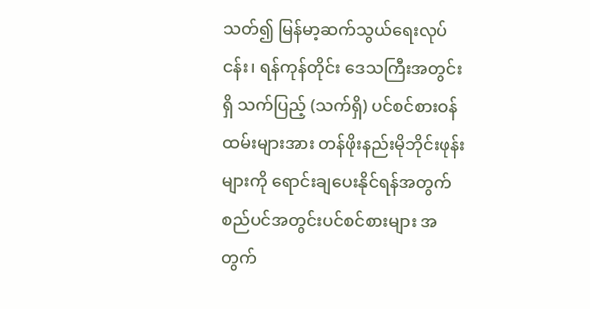သတ်၍ မြန်မာ့ဆက်သွယ်ရေးလုပ်ငန်း၊ ရန်ကုန်တိုင်း ဒေသကြီးအတွင်းရှိ သက်ပြည့် (သက်ရှိ) ပင်စင်စားဝန်ထမ်းများအား တန်ဖိုးနည်းမိုဘိုင်းဖုန်းများကို ရောင်းချပေးနိုင်ရန်အတွက် စည်ပင်အတွင်းပင်စင်စားများ အတွက်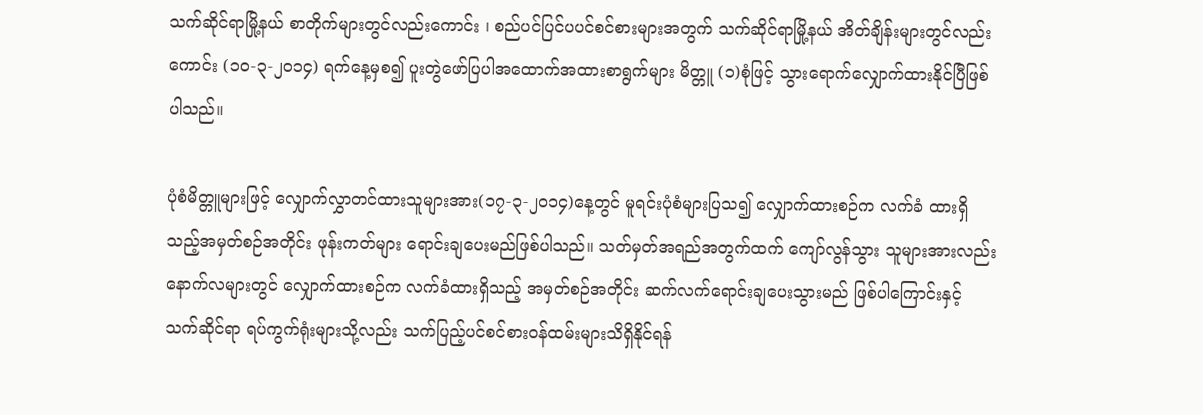သက်ဆိုင်ရာမြို့နယ် စာတိုက်များတွင်လည်းကောင်း ၊ စည်ပင်ပြင်ပပင်စင်စားများအတွက် သက်ဆိုင်ရာမြို့နယ် အိတ်ချိန်းများတွင်လည်းကောင်း (၁၀-၃-၂၀၁၄) ရက်နေ့မှစ၍ ပူးတွဲဖော်ပြပါအထောက်အထားစာရွက်များ မိတ္တူ (၁)စုံဖြင့် သွားရောက်လျှောက်ထားနိုင်ပြီဖြစ်ပါသည်။

ပုံစံမိတ္တူများဖြင့် လျှောက်လွှာတင်ထားသူများအား(၁၇-၃-၂၀၁၄)နေ့တွင် မူရင်းပုံစံများပြသ၍ လျှောက်ထားစဉ်က လက်ခံ ထားရှိသည့်အမှတ်စဉ်အတိုင်း ဖုန်းကတ်များ ရောင်းချပေးမည်ဖြစ်ပါသည်။ သတ်မှတ်အရည်အတွက်ထက် ကျော်လွန်သွား သူများအားလည်း နောက်လများတွင် လျှောက်ထားစဉ်က လက်ခံထားရှိသည့် အမှတ်စဉ်အတိုင်း ဆက်လက်ရောင်းချပေးသွားမည် ဖြစ်ပါကြောင်းနှင့် သက်ဆိုင်ရာ ရပ်ကွက်ရုံးများသို့လည်း သက်ပြည့်ပင်စင်စားဝန်ထမ်းများသိရှိနိုင်ရန်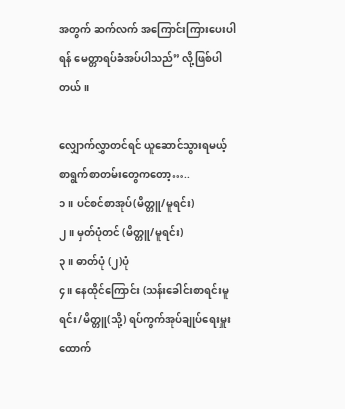အတွက် ဆက်လက် အကြောင်းကြားပေးပါရန် မေတ္တာရပ်ခံအပ်ပါသည်” လို့ဖြစ်ပါတယ်။

လျှောက်လွှာတင်ရင် ယူဆောင်သွားရမယ့် စာရွက်စာတမ်းတွေကတော့…..
၁။ ပင်စင်စာအုပ်(မိတ္တူ/မူရင်း)
၂။ မှတ်ပုံတင် (မိတ္တူ/မူရင်း)
၃။ ဓာတ်ပုံ (၂)ပုံ
၄။ နေထိုင်ကြောင်း (သန်းခေါင်းစာရင်းမူရင်း/မိတ္တူ(သို့) ရပ်ကွက်အုပ်ချုပ်ရေးမှူး ထောက်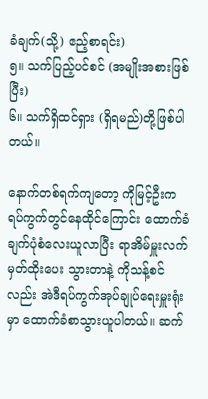ခံချက်(သို့) ဧည့်စာရင်း)
၅။ သက်ပြည့်ပင်စင် (အမျိုးအစားဖြစ်ပြီး)
၆။ သက်ရှိထင်ရှား (ရှိရမည်)တို့ဖြစ်ပါတယ်။

နောက်တစ်ရက်ကျတော့ ကိုမြင့်ဦးက ရပ်ကွက်တွင်နေထိုင်ကြောင်း ထောက်ခံချက်ပုံစံလေးယူလာပြီး ရာအိမ်မှူးလက်မှတ်ထိုးပေး သွားတာနဲ့ ကိုသန့်စင်လည်း အဲဒီရပ်ကွက်အုပ်ချုပ်ရေးမှူးရုံးမှာ ထောက်ခံစာသွားယူပါတယ်။ ဆက်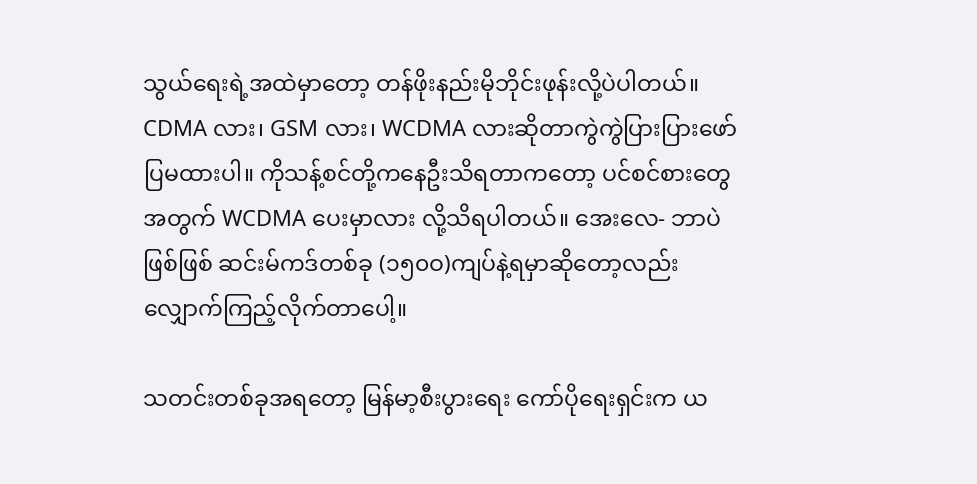သွယ်ရေးရဲ့အထဲမှာတော့ တန်ဖိုးနည်းမိုဘိုင်းဖုန်းလို့ပဲပါတယ်။ CDMA လား၊ GSM လား၊ WCDMA လားဆိုတာကွဲကွဲပြားပြားဖော်ပြမထားပါ။ ကိုသန့်စင်တို့ကနေဦးသိရတာကတော့ ပင်စင်စားတွေအတွက် WCDMA ပေးမှာလား လို့သိရပါတယ်။ အေးလေ- ဘာပဲဖြစ်ဖြစ် ဆင်းမ်ကဒ်တစ်ခု (၁၅၀ဝ)ကျပ်နဲ့ရမှာဆိုတော့လည်း လျှောက်ကြည့်လိုက်တာပေါ့။

သတင်းတစ်ခုအရတော့ မြန်မာ့စီးပွားရေး ကော်ပိုရေးရှင်းက ယ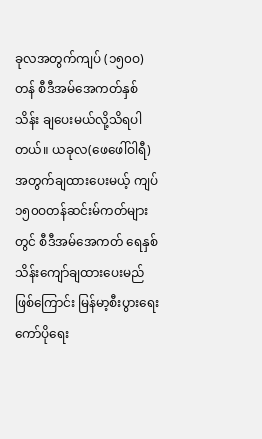ခုလအတွက်ကျပ် (၁၅၀ဝ)တန် စီဒီအမ်အေကတ်နှစ်သိန်း ချပေးမယ်လို့သိရပါတယ်။ ယခုလ(ဖေဖေါ်ဝါရီ)အတွက်ချထားပေးမယ့် ကျပ် ၁၅၀ဝတန်ဆင်းမ်ကတ်များတွင် စီဒီအမ်အေကတ် ရေနှစ်သိန်းကျော်ချထားပေးမည်ဖြစ်ကြောင်း မြန်မာ့စီးပွားရေးကော်ပိုရေး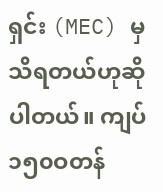ရှင်း (MEC) မှသိရတယ်ဟုဆိုပါတယ်။ ကျပ်၁၅၀ဝတန်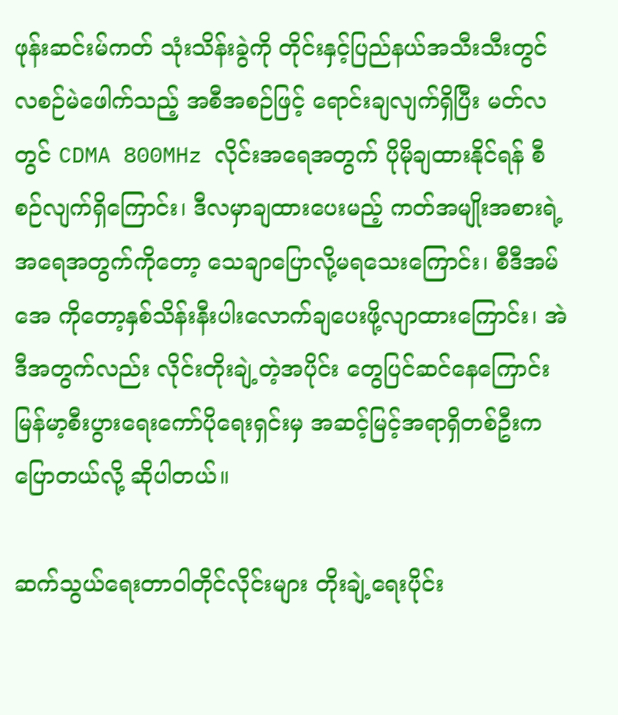ဖုန်းဆင်းမ်ကတ် သုံးသိန်းခွဲကို တိုင်းနှင့်ပြည်နယ်အသီးသီးတွင် လစဉ်မဲဖေါက်သည့် အစီအစဉ်ဖြင့် ရောင်းချလျက်ရှိပြီး မတ်လတွင် CDMA 800MHz လိုင်းအရေအတွက် ပိုမိုချထားနိုင်ရန် စီစဉ်လျက်ရှိကြောင်း၊ ဒီလမှာချထားပေးမည့် ကတ်အမျိုးအစားရဲ့ အရေအတွက်ကိုတော့ သေချာပြောလို့မရသေးကြောင်း၊ စီဒီအမ်အေ ကိုတော့နှစ်သိန်းနီးပါးလောက်ချပေးဖို့လျာထားကြောင်း၊ အဲဒီအတွက်လည်း လိုင်းတိုးချဲ့တဲ့အပိုင်း တွေပြင်ဆင်နေကြောင်း မြန်မာ့စီးပွားရေးကော်ပိုရေးရှင်းမှ အဆင့်မြင့်အရာရှိတစ်ဦးက ပြောတယ်လို့ ဆိုပါတယ်။

ဆက်သွယ်ရေးတာဝါတိုင်လိုင်းများ တိုးချဲ့ရေးပိုင်း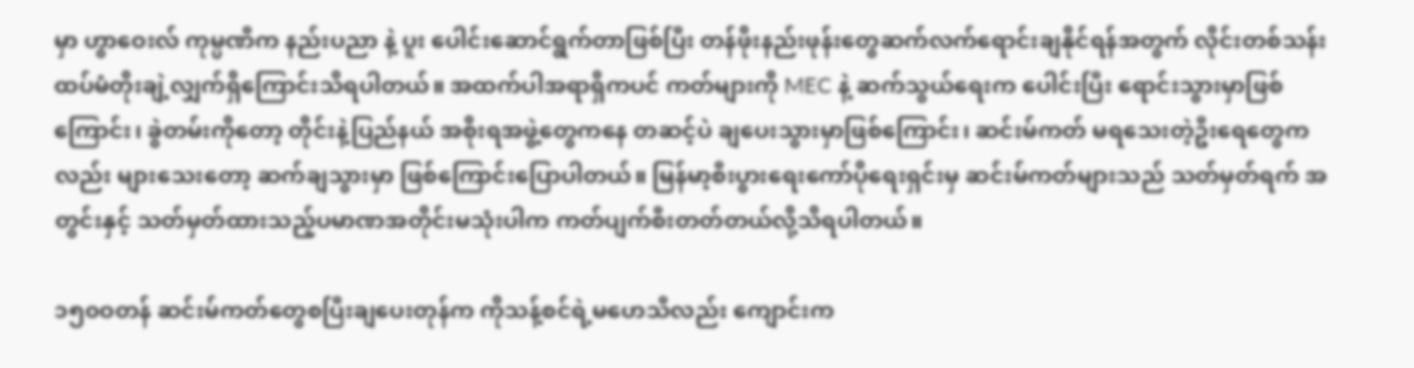မှာ ဟွာဝေးလ် ကုမ္ပဏီက နည်းပညာ နဲ့ ပူး ပေါင်းဆောင်ရွက်တာဖြစ်ပြီး တန်ဖိုးနည်းဖုန်းတွေဆက်လက်ရောင်းချနိုင်ရန်အတွက် လိုင်းတစ်သန်းထပ်မံတိုးချဲ့လျှက်ရှိကြောင်းသိရပါတယ်။ အထက်ပါအရာရှိကပင် ကတ်များကို MEC နဲ့ ဆက်သွယ်ရေးက ပေါင်းပြီး ရောင်းသွားမှာဖြစ်ကြောင်း၊ ခွဲတမ်းကိုတော့ တိုင်းနဲ့ပြည်နယ် အစိုးရအဖွဲ့တွေကနေ တဆင့်ပဲ ချပေးသွားမှာဖြစ်ကြောင်း၊ ဆင်းမ်ကတ် မရသေးတဲ့ဦးရေတွေကလည်း များသေးတော့ ဆက်ချသွားမှာ ဖြစ်ကြောင်းပြောပါတယ်။ မြန်မာ့စီးပွားရေးကော်ပိုရေးရှင်းမှ ဆင်းမ်ကတ်များသည် သတ်မှတ်ရက် အတွင်းနှင့် သတ်မှတ်ထားသည့်ပမာဏအတိုင်းမသုံးပါက ကတ်ပျက်စီးတတ်တယ်လို့သိရပါတယ်။

၁၅၀ဝတန် ဆင်းမ်ကတ်တွေစပြီးချပေးတုန်က ကိုသန့်စင်ရဲ့မဟေသီလည်း ကျောင်းက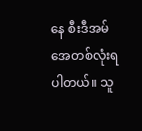နေ စီးဒီအမ်အေတစ်လုံးရပါတယ်။ သူ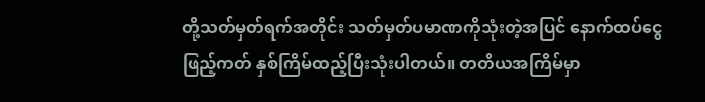တို့သတ်မှတ်ရက်အတိုင်း သတ်မှတ်ပမာဏကိုသုံးတဲ့အပြင် နောက်ထပ်ငွေဖြည့်ကတ် နှစ်ကြိမ်ထည့်ပြီးသုံးပါတယ်။ တတိယအကြိမ်မှာ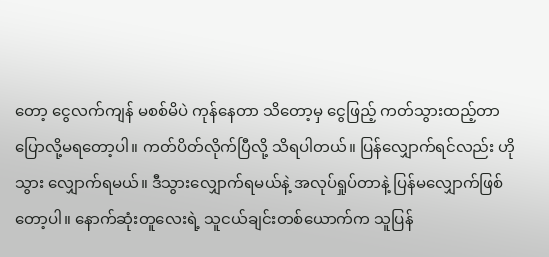တော့ ငွေလက်ကျန် မစစ်မိပဲ ကုန်နေတာ သိတော့မှ ငွေဖြည့် ကတ်သွားထည့်တာပြောလို့မရတော့ပါ။ ကတ်ပိတ်လိုက်ပြီလို့ သိရပါတယ်။ ပြန်လျှောက်ရင်လည်း ဟိုသွား လျှောက်ရမယ်။ ဒီသွားလျှောက်ရမယ်နဲ့ အလုပ်ရှုပ်တာနဲ့ ပြန်မလျှောက်ဖြစ်တော့ပါ။ နောက်ဆုံးတူလေးရဲ့ သူငယ်ချင်းတစ်ယောက်က သူပြန်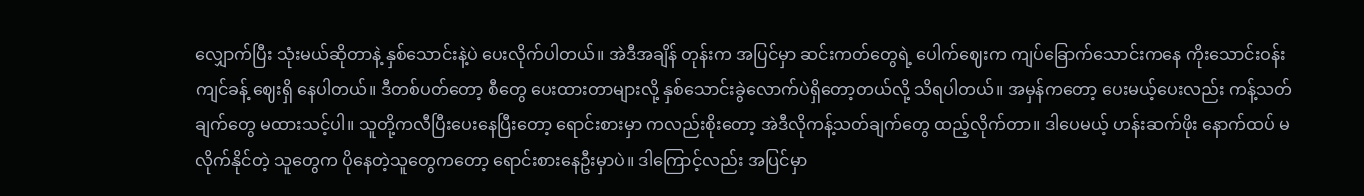လျှောက်ပြီး သုံးမယ်ဆိုတာနဲ့ နှစ်သောင်းနဲ့ပဲ ပေးလိုက်ပါတယ်။ အဲဒီအချိန် တုန်းက အပြင်မှာ ဆင်းကတ်တွေရဲ့ ပေါက်ဈေးက ကျပ်ခြောက်သောင်းကနေ ကိုးသောင်းဝန်းကျင်ခန့် ဈေးရှိ နေပါတယ်။ ဒီတစ်ပတ်တော့ စီတွေ ပေးထားတာများလို့ နှစ်သောင်းခွဲလောက်ပဲရှိတော့တယ်လို့ သိရပါတယ်။ အမှန်ကတော့ ပေးမယ့်ပေးလည်း ကန့်သတ်ချက်တွေ မထားသင့်ပါ။ သူတို့ကလီပြီးပေးနေပြီးတော့ ရောင်းစားမှာ ကလည်းစိုးတော့ အဲဒီလိုကန့်သတ်ချက်တွေ ထည့်လိုက်တာ။ ဒါပေမယ့် ဟန်းဆက်ဖိုး နောက်ထပ် မလိုက်နိုင်တဲ့ သူတွေက ပိုနေတဲ့သူတွေကတော့ ရောင်းစားနေဦးမှာပဲ။ ဒါကြောင့်လည်း အပြင်မှာ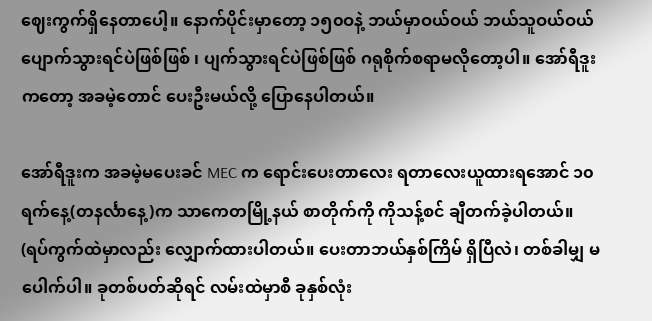ဈေးကွက်ရှိနေတာပေါ့။ နောက်ပိုင်းမှာတော့ ၁၅၀ဝနဲ့ ဘယ်မှာဝယ်ဝယ် ဘယ်သူဝယ်ဝယ် ပျောက်သွားရင်ပဲဖြစ်ဖြစ် ၊ ပျက်သွားရင်ပဲဖြစ်ဖြစ် ဂရုစိုက်စရာမလိုတော့ပါ။ အော်ရီဒူးကတော့ အခမဲ့တောင် ပေးဦးမယ်လို့ ပြောနေပါတယ်။

အော်ရီဒူးက အခမဲ့မပေးခင် MEC က ရောင်းပေးတာလေး ရတာလေးယူထားရအောင် ၁၀ရက်နေ့(တနင်္လာနေ့)က သာကေတမြို့နယ် စာတိုက်ကို ကိုသန့်စင် ချီတက်ခဲ့ပါတယ်။ (ရပ်ကွက်ထဲမှာလည်း လျှောက်ထားပါတယ်။ ပေးတာဘယ်နှစ်ကြိမ် ရှိပြီလဲ၊ တစ်ခါမျှ မပေါက်ပါ။ ခုတစ်ပတ်ဆိုရင် လမ်းထဲမှာစီ ခုနှစ်လုံး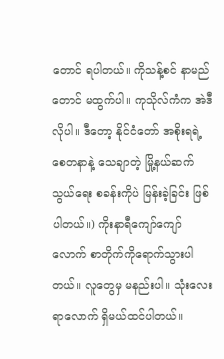တောင် ရပါတယ်။ ကိုသန့်စင် နာမည်တောင် မထွက်ပါ။ ကုသိုလ်ကံက အဲဒီလိုပါ။ ဒီတော့ နိုင်ငံတော် အစိုးရရဲ့ စေတနာနဲ့ သေချာတဲ့ မြို့နယ်ဆက်သွယ်ရေး စခန်းကိုပဲ မြန်းခဲ့ခြင်း ဖြစ်ပါတယ်။) ကိုးနာရီကျော်ကျော် လောက် စာတိုက်ကိုရောက်သွားပါတယ်။ လူတွေမှ မနည်းပါ။ သုံးလေးရာလောက် ရှိမယ်ထင်ပါတယ်။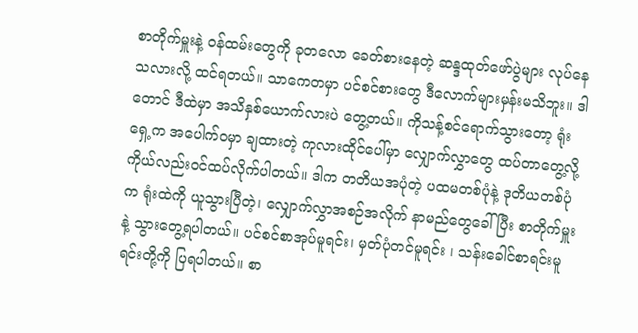စာတိုက်မှူးနဲ့ ဝန်ထမ်းတွေကို ခုတလော ခေတ်စားနေတဲ့ ဆန္ဒထုတ်ဖော်ပွဲများ လုပ်နေသလားလို့ ထင်ရတယ်။ သာကေတမှာ ပင်စင်စားတွေ ဒီလောက်များမှန်းမသိဘူး။ ဒါတောင် ဒီထဲမှာ အသိနှစ်ယောက်လားပဲ တွေ့တယ်။ ကိုသန့်စင်ရောက်သွားတော့ ရုံးရှေ့က အပေါက်ဝမှာ ချထားတဲ့ ကုလားထိုင်ပေါ်မှာ လျှောက်လွှာတွေ ထပ်တာတွေ့လို့ ကိုယ်လည်းဝင်ထပ်လိုက်ပါတယ်။ ဒါက တတိယအပုံတဲ့ ပထမတစ်ပုံနဲ့ ဒုတိယတစ်ပုံက ရုံးထဲကို ယူသွားပြီတဲ့၊ လျှောက်လွှာအစဉ်အလိုက် နာမည်တွေခေါ်ပြီး စာတိုက်မှူးနဲ့ သွားတွေ့ရပါတယ်။ ပင်စင်စာအုပ်မူရင်း၊ မှတ်ပုံတင်မူရင်း ၊ သန်းခေါင်စာရင်းမူရင်းတို့ကို ပြရပါတယ်။ စာ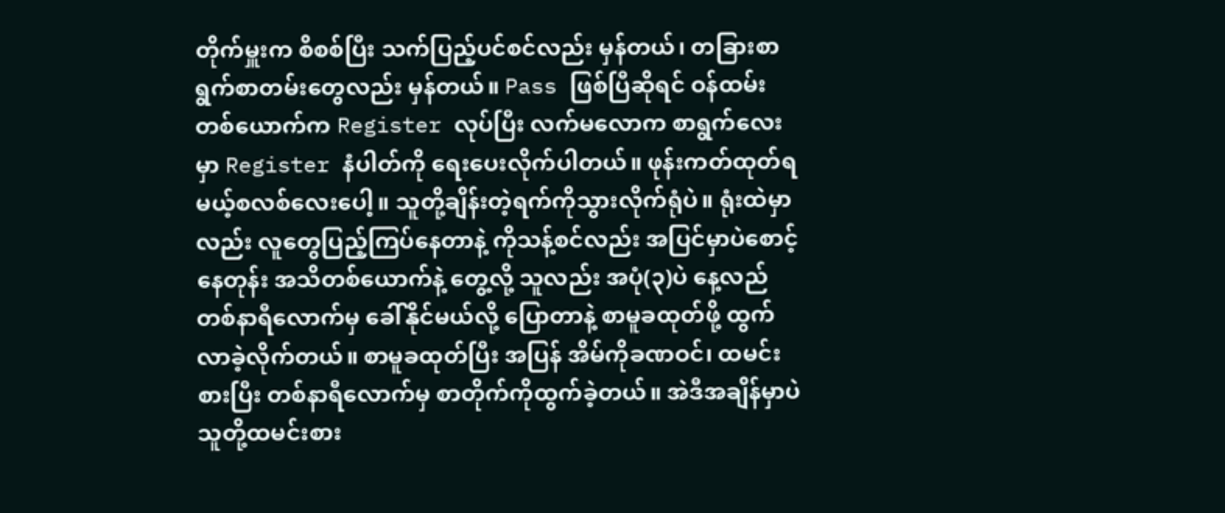တိုက်မှူးက စိစစ်ပြီး သက်ပြည့်ပင်စင်လည်း မှန်တယ်၊ တခြားစာရွက်စာတမ်းတွေလည်း မှန်တယ်။ Pass ဖြစ်ပြီဆိုရင် ဝန်ထမ်း တစ်ယောက်က Register လုပ်ပြီး လက်မလောက စာရွက်လေးမှာ Register နံပါတ်ကို ရေးပေးလိုက်ပါတယ်။ ဖုန်းကတ်ထုတ်ရမယ့်စလစ်လေးပေါ့။ သူတို့ချိန်းတဲ့ရက်ကိုသွားလိုက်ရုံပဲ။ ရုံးထဲမှာလည်း လူတွေပြည့်ကြပ်နေတာနဲ့ ကိုသန့်စင်လည်း အပြင်မှာပဲစောင့်နေတုန်း အသိတစ်ယောက်နဲ့ တွေ့လို့ သူလည်း အပုံ(၃)ပဲ နေ့လည် တစ်နာရီလောက်မှ ခေါ်နိုင်မယ်လို့ ပြောတာနဲ့ စာမူခထုတ်ဖို့ ထွက်လာခဲ့လိုက်တယ်။ စာမူခထုတ်ပြီး အပြန် အိမ်ကိုခဏဝင်၊ ထမင်းစားပြီး တစ်နာရီလောက်မှ စာတိုက်ကိုထွက်ခဲ့တယ်။ အဲဒီအချိန်မှာပဲ သူတို့ထမင်းစား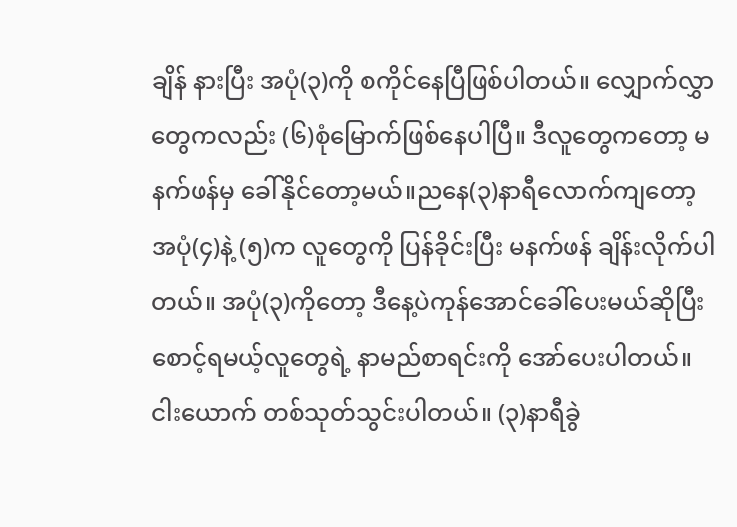ချိန် နားပြီး အပုံ(၃)ကို စကိုင်နေပြီဖြစ်ပါတယ်။ လျှောက်လွှာတွေကလည်း (၆)စုံမြောက်ဖြစ်နေပါပြီ။ ဒီလူတွေကတော့ မနက်ဖန်မှ ခေါ်နိုင်တော့မယ်။ညနေ(၃)နာရီလောက်ကျတော့ အပုံ(၄)နဲ့ (၅)က လူတွေကို ပြန်ခိုင်းပြီး မနက်ဖန် ချိန်းလိုက်ပါတယ်။ အပုံ(၃)ကိုတော့ ဒီနေ့ပဲကုန်အောင်ခေါ်ပေးမယ်ဆိုပြီး စောင့်ရမယ့်လူတွေရဲ့ နာမည်စာရင်းကို အော်ပေးပါတယ်။ ငါးယောက် တစ်သုတ်သွင်းပါတယ်။ (၃)နာရီခွဲ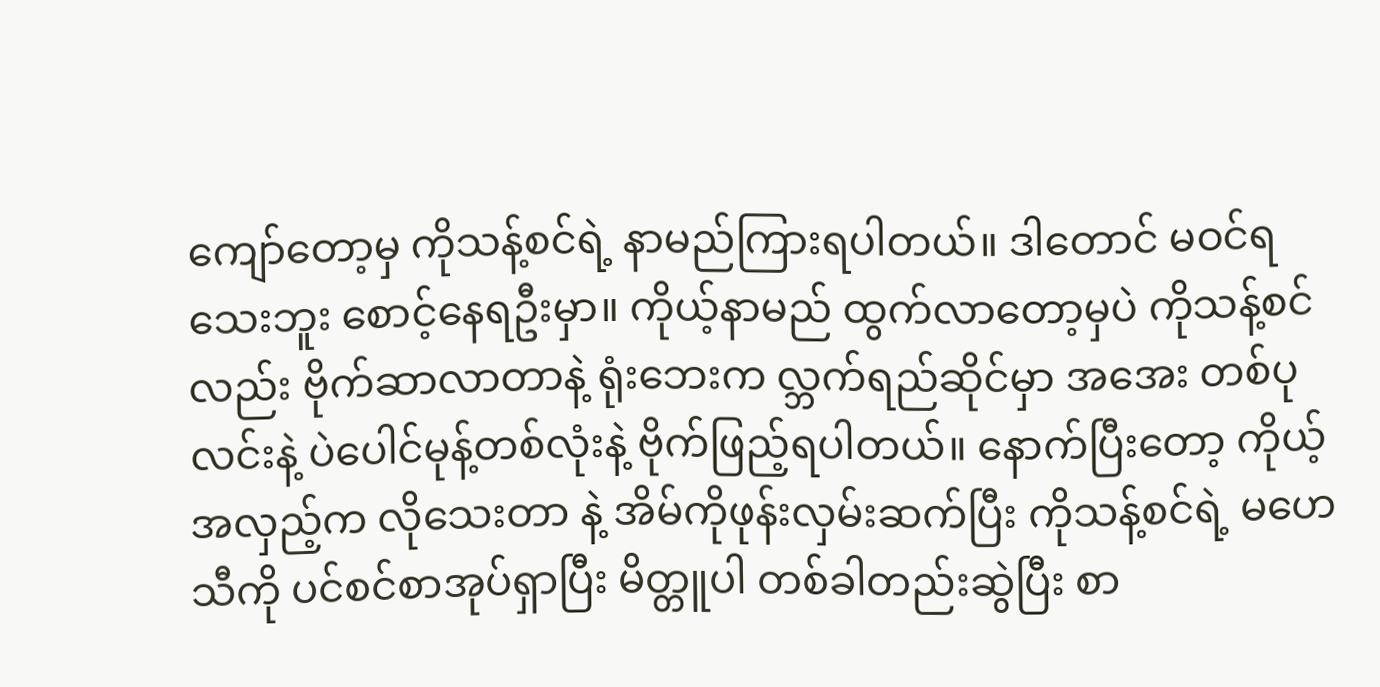ကျော်တော့မှ ကိုသန့်စင်ရဲ့ နာမည်ကြားရပါတယ်။ ဒါတောင် မဝင်ရသေးဘူး စောင့်နေရဦးမှာ။ ကိုယ့်နာမည် ထွက်လာတော့မှပဲ ကိုသန့်စင်လည်း ဗိုက်ဆာလာတာနဲ့ ရုံးဘေးက လ္ဘက်ရည်ဆိုင်မှာ အအေး တစ်ပုလင်းနဲ့ ပဲပေါင်မုန့်တစ်လုံးနဲ့ ဗိုက်ဖြည့်ရပါတယ်။ နောက်ပြီးတော့ ကိုယ့်အလှည့်က လိုသေးတာ နဲ့ အိမ်ကိုဖုန်းလှမ်းဆက်ပြီး ကိုသန့်စင်ရဲ့ မဟေသီကို ပင်စင်စာအုပ်ရှာပြီး မိတ္တူပါ တစ်ခါတည်းဆွဲပြီး စာ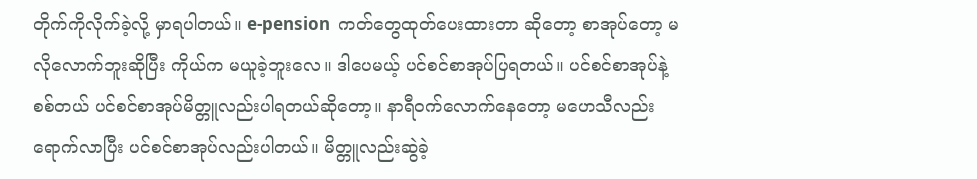တိုက်ကိုလိုက်ခဲ့လို့ မှာရပါတယ်။ e-pension  ကတ်တွေထုတ်ပေးထားတာ ဆိုတော့ စာအုပ်တော့ မလိုလောက်ဘူးဆိုပြီး ကိုယ်က မယူခဲ့ဘူးလေ။ ဒါပေမယ့် ပင်စင်စာအုပ်ပြရတယ်။ ပင်စင်စာအုပ်နဲ့ စစ်တယ် ပင်စင်စာအုပ်မိတ္တူလည်းပါရတယ်ဆိုတော့။ နာရီဝက်လောက်နေတော့ မဟေသီလည်း ရောက်လာပြီး ပင်စင်စာအုပ်လည်းပါတယ်။ မိတ္တူလည်းဆွဲခဲ့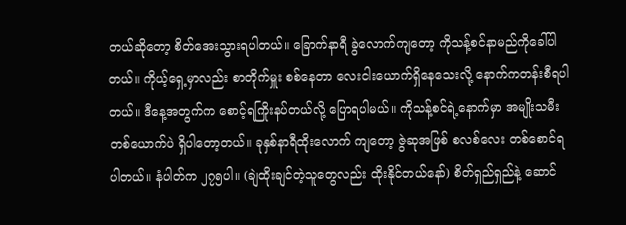တယ်ဆိုတော့ စိတ်အေးသွားရပါတယ်။ ခြောက်နာရီ ခွဲလောက်ကျတော့ ကိုသန့်စင်နာမည်ကိုခေါ်ပါတယ်။ ကိုယ့်ရှေ့မှာလည်း စာတိုက်မှူး စစ်နေတာ လေးငါးယောက်ရှိနေသေးလို့ နောက်ကတန်းစီရပါတယ်။ ဒီနေ့အတွက်က စောင့်ရကြိုးနပ်တယ်လို့ ပြောရပါမယ်။ ကိုသန့်စင်ရဲ့နောက်မှာ အမျိုးသမီးတစ်ယောက်ပဲ ရှိပါတော့တယ်။ ခုနှစ်နာရီထိုးလောက် ကျတော့ ဇွဲဆုအဖြစ် စလစ်လေး တစ်စောင်ရပါတယ်။ နံပါတ်က ၂၇၅ပါ။ (ချဲထိုးချင်တဲ့သူတွေလည်း ထိုးနိုင်တယ်နော်) စိတ်ရှည်ရှည်နဲ့ ဆောင်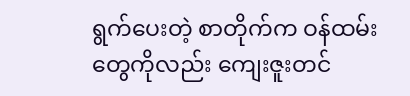ရွက်ပေးတဲ့ စာတိုက်က ဝန်ထမ်းတွေကိုလည်း ကျေးဇူးတင်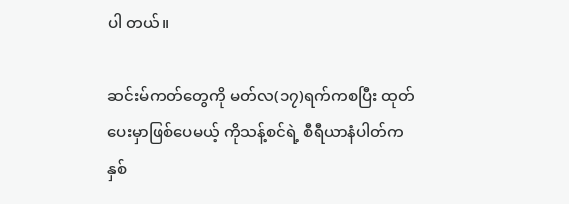ပါ တယ်။

ဆင်းမ်ကတ်တွေကို မတ်လ(၁၇)ရက်ကစပြီး ထုတ်ပေးမှာဖြစ်ပေမယ့် ကိုသန့်စင်ရဲ့ စီရီယာနံပါတ်က နှစ်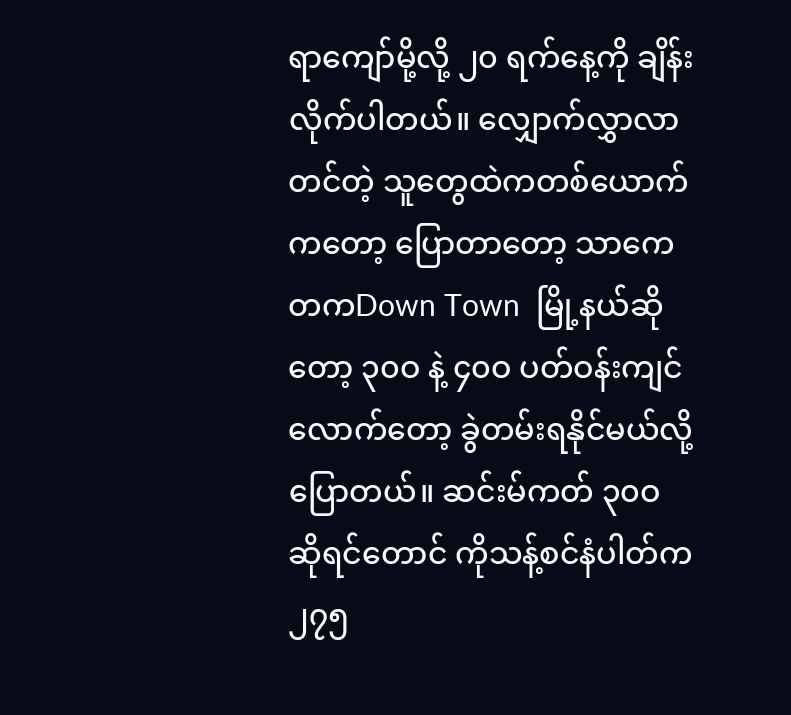ရာကျော်မို့လို့ ၂၀ ရက်နေ့ကို ချိန်းလိုက်ပါတယ်။ လျှောက်လွှာလာတင်တဲ့ သူတွေထဲကတစ်ယောက်ကတော့ ပြောတာတော့ သာကေတကDown Town  မြို့နယ်ဆိုတော့ ၃၀ဝ နဲ့ ၄၀ဝ ပတ်ဝန်းကျင်လောက်တော့ ခွဲတမ်းရနိုင်မယ်လို့ပြောတယ်။ ဆင်းမ်ကတ် ၃၀ဝ ဆိုရင်တောင် ကိုသန့်စင်နံပါတ်က ၂၇၅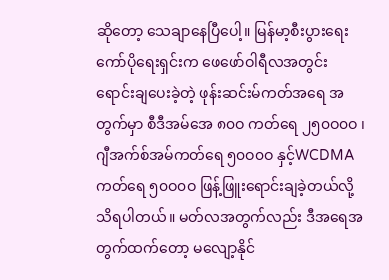ဆိုတော့ သေချာနေပြီပေါ့။ မြန်မာ့စီးပွားရေး ကော်ပိုရေးရှင်းက ဖေဖော်ဝါရီလအတွင်း ရောင်းချပေးခဲ့တဲ့ ဖုန်းဆင်းမ်ကတ်အရေ အတွက်မှာ စီဒီအမ်အေ ၈၀ဝ ကတ်ရေ ၂၅၀ဝ၀ဝ ၊ ဂျီအက်စ်အမ်ကတ်ရေ ၅၀ဝ၀ဝ နှင့်WCDMAကတ်ရေ ၅၀ဝ၀ဝ ဖြန့်ဖြူးရောင်းချခဲ့တယ်လို့ သိရပါတယ်။ မတ်လအတွက်လည်း ဒီအရေအတွက်ထက်တော့ မလျော့နိုင်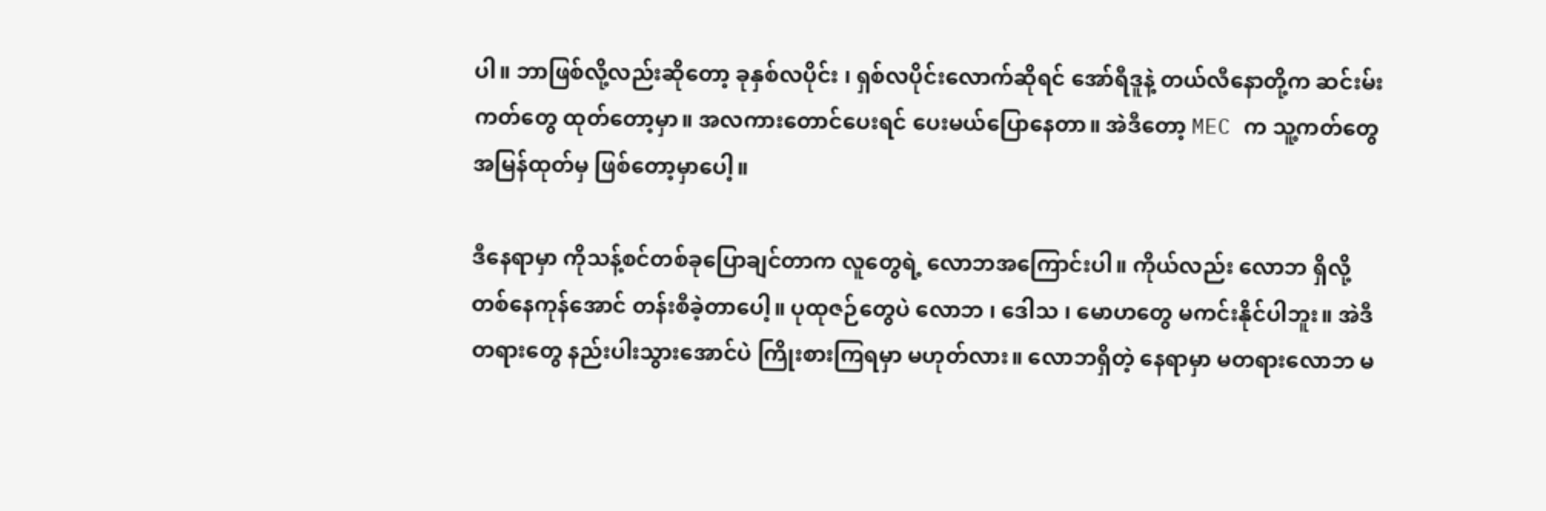ပါ။ ဘာဖြစ်လို့လည်းဆိုတော့ ခုနှစ်လပိုင်း ၊ ရှစ်လပိုင်းလောက်ဆိုရင် အော်ရီဒူနဲ့ တယ်လီနောတို့က ဆင်းမ်းကတ်တွေ ထုတ်တော့မှာ။ အလကားတောင်ပေးရင် ပေးမယ်ပြောနေတာ။ အဲဒီတော့ MEC က သူ့ကတ်တွေ အမြန်ထုတ်မှ ဖြစ်တော့မှာပေါ့။

ဒီနေရာမှာ ကိုသန့်စင်တစ်ခုပြောချင်တာက လူတွေရဲ့ လောဘအကြောင်းပါ။ ကိုယ်လည်း လောဘ ရှိလို့ တစ်နေကုန်အောင် တန်းစီခဲ့တာပေါ့။ ပုထုဇဉ်တွေပဲ လောဘ ၊ ဒေါသ ၊ မောဟတွေ မကင်းနိုင်ပါဘူး။ အဲဒီတရားတွေ နည်းပါးသွားအောင်ပဲ ကြိုးစားကြရမှာ မဟုတ်လား။ လောဘရှိတဲ့ နေရာမှာ မတရားလောဘ မ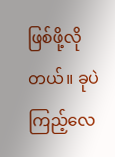ဖြစ်ဖို့လိုတယ်။ ခုပဲကြည့်လေ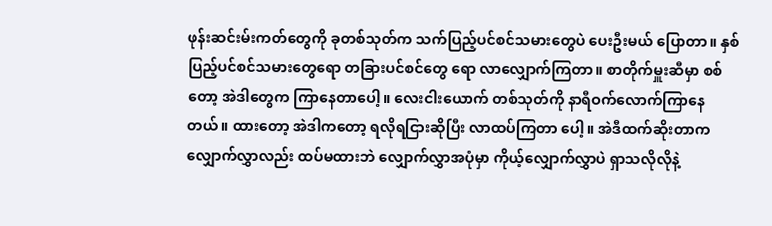ဖုန်းဆင်းမ်းကတ်တွေကို ခုတစ်သုတ်က သက်ပြည့်ပင်စင်သမားတွေပဲ ပေးဦးမယ် ပြောတာ။ နှစ်ပြည့်ပင်စင်သမားတွေရော တခြားပင်စင်တွေ ရော လာလျှောက်ကြတာ။ စာတိုက်မှူးဆီမှာ စစ်တော့ အဲဒါတွေက ကြာနေတာပေါ့။ လေးငါးယောက် တစ်သုတ်ကို နာရီဝက်လောက်ကြာနေတယ်။ ထားတော့ အဲဒါကတော့ ရလိုရငြားဆိုပြီး လာထပ်ကြတာ ပေါ့။ အဲဒီထက်ဆိုးတာက လျှောက်လွှာလည်း ထပ်မထားဘဲ လျှောက်လွှာအပုံမှာ ကိုယ့်လျှောက်လွှာပဲ ရှာသလိုလိုနဲ့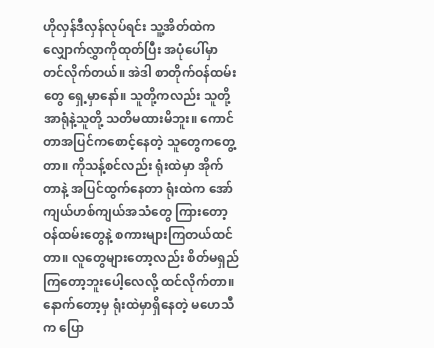ဟိုလှန်ဒီလှန်လုပ်ရင်း သူ့အိတ်ထဲက လျှောက်လွှာကိုထုတ်ပြီး အပုံပေါ်မှာ တင်လိုက်တယ်။ အဲဒါ စာတိုက်ဝန်ထမ်းတွေ ရှေ့မှာနော်။ သူတို့ကလည်း သူတို့အာရုံနဲ့သူတို့ သတိမထားမိဘူး။ ကောင်တာအပြင်ကစောင့်နေတဲ့ သူတွေကတွေ့တာ။ ကိုသန့်စင်လည်း ရုံးထဲမှာ အိုက်တာနဲ့ အပြင်ထွက်နေတာ ရုံးထဲက အော်ကျယ်ဟစ်ကျယ်အသံတွေ ကြားတော့ ဝန်ထမ်းတွေနဲ့ စကားများကြတယ်ထင်တာ။ လူတွေများတော့လည်း စိတ်မရှည်ကြတော့ဘူးပေါ့လေလို့ ထင်လိုက်တာ။ နောက်တော့မှ ရုံးထဲမှာရှိနေတဲ့ မဟေသီက ပြော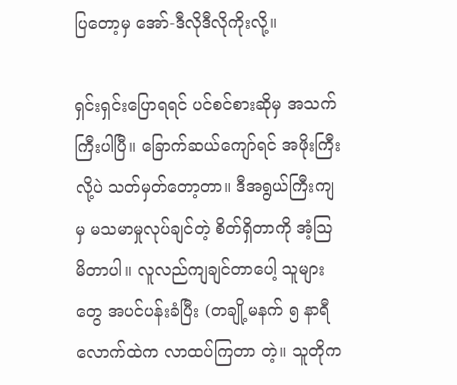ပြတော့မှ အော်-ဒီလိုဒီလိုကိုးလို့။

ရှင်းရှင်းပြောရရင် ပင်စင်စားဆိုမှ အသက်ကြီးပါပြီ။ ခြောက်ဆယ်ကျော်ရင် အဖိုးကြီးလို့ပဲ သတ်မှတ်တော့တာ။ ဒီအရွယ်ကြီးကျမှ မသမာမှုလုပ်ချင်တဲ့ စိတ်ရှိတာကို အံ့သြမိတာပါ။ လူလည်ကျချင်တာပေါ့ သူများတွေ အပင်ပန်းခံပြီး (တချို့မနက် ၅ နာရီလောက်ထဲက လာထပ်ကြတာ တဲ့။ သူတိုက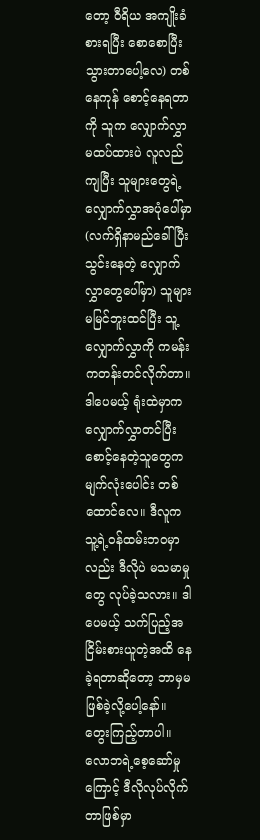တော့ ဝီရိယ အကျိုးခံစားရပြီး စောစောပြီးသွားတာပေါ့လေ) တစ်နေကုန် စောင့်နေရတာကို သူက လျှောက်လွှာမထပ်ထားပဲ လူလည်ကျပြီး သူများတွေရဲ့ လျှောက်လွှာအပုံပေါ်မှာ (လက်ရှိနာမည်ခေါ်ပြီးသွင်းနေတဲ့ လျှောက်လွှာတွေပေါ်မှာ) သူများမမြင်ဘူးထင်ပြီး သူ့လျှောက်လွှာကို ကမန်းကတန်းတင်လိုက်တာ။ ဒါပေမယ့် ရုံးထဲမှာက လျှောက်လွှာတင်ပြီး စောင့်နေတဲ့သူတွေက မျက်လုံးပေါင်း တစ်ထောင်လေ။ ဒီလူက သူ့ရဲ့ဝန်ထမ်းဘဝမှာ လည်း ဒီလိုပဲ မသမာမှုတွေ လုပ်ခဲ့သလား။ ဒါပေမယ့် သက်ပြည့်အငြိမ်းစားယူတဲ့အထိ နေခဲ့ရတာဆိုတော့ ဘာမှမဖြစ်ခဲ့လို့ပေါ့နော်။ တွေးကြည့်တာပါ။ လောဘရဲ့စေ့ဆော်မှုကြောင့် ဒီလိုလုပ်လိုက်တာဖြစ်မှာ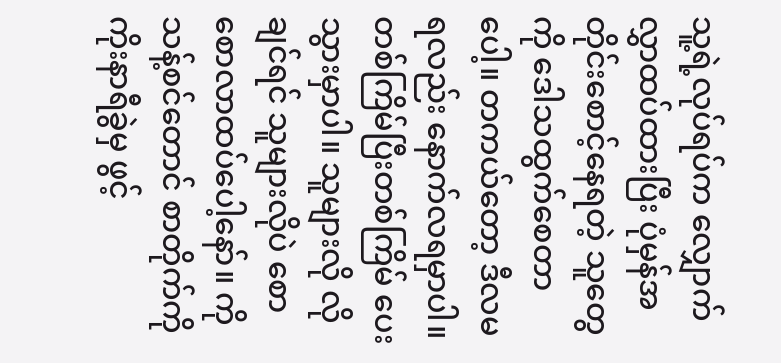သူ့ရဲ့လုပ်ရပ်က လျှောက်လွှာထပ်ထားပြီး ပုံမှန်အတိုင်းစောင့်နေရတဲ့ သူတွေကို ဒေါသထွက်စေတာပေါ့။ တကယ်တော့ ဒီလမရလည်း နောက်လရမှာပါ။ တစ်ကြိမ်ပြီးတစ်ကြိမ် ပေးသွားမှာပါ။ သူများလို လိုချင်ရင် သူများလိုပဲ စောစောလာထပ်ပေါ့နော်။ ကိုသန့်စင်တောင် စာတိုက်ကို ကိုးနာရီခွဲမှ ဖွင့်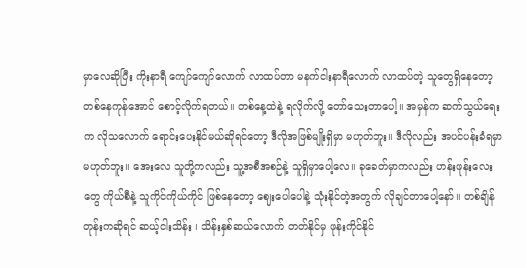မှာလေဆိုပြီး ကိုးနာရီ ကျော်ကျော်လောက် လာထပ်တာ မနက်ငါးနာရီလောက် လာထပ်တဲ့ သူတွေရှိနေတော့ တစ်နေကုန်အောင် စောင့်လိုက်ရတယ်။ တစ်နေ့ထဲနဲ့ ရလိုက်လို့ တော်သေးတာပေါ့။ အမှန်က ဆက်သွယ်ရေးက လိုသလောက် ရောင်းပေးနိုင်မယ်ဆိုရင်တော့ ဒီလိုအဖြစ်မျိုးရှိမှာ မဟုတ်ဘူး။ ဒီလိုလည်း အပင်ပန်းခံရမှာ မဟုတ်ဘူး။ အေးလေ သူတို့ကလည်း သူ့အစီအစဉ်နဲ့ သူရှိမှာပေါ့လေ။ ခုခေတ်မှာကလည်း ဟန်းဖုန်းလေးတွေ ကိုယ်စီနဲ့ သူကိုင်ကိုယ်ကိုင် ဖြစ်နေတော့ ဈေးပေါပေါနဲ့ သုံးနိုင်တဲ့အတွက် လိုချင်တာပေါ့နော်။ တစ်ချိန်တုန်းကဆိုရင် ဆယ့်ငါးသိန်း ၊ သိန်းနှစ်ဆယ်လောက် တတ်နိုင်မှ ဖုန်းကိုင်နိုင်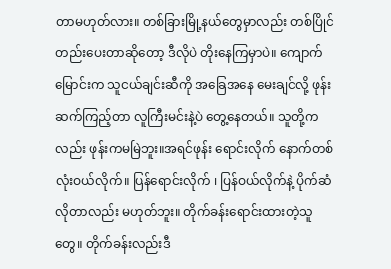တာမဟုတ်လား။ တစ်ခြားမြို့နယ်တွေမှာလည်း တစ်ပြိုင်တည်းပေးတာဆိုတော့ ဒီလိုပဲ တိုးနေကြမှာပဲ။ ကျောက်မြောင်းက သူငယ်ချင်းဆီကို အခြေအနေ မေးချင်လို့ ဖုန်းဆက်ကြည့်တာ လူကြီးမင်းနဲ့ပဲ တွေ့နေတယ်။ သူတို့ကလည်း ဖုန်းကမမြဲဘူး။အရင်ဖုန်း ရောင်းလိုက် နောက်တစ်လုံးဝယ်လိုက်။ ပြန်ရောင်းလိုက် ၊ ပြန်ဝယ်လိုက်နဲ့ ပိုက်ဆံလိုတာလည်း မဟုတ်ဘူး။ တိုက်ခန်းရောင်းထားတဲ့သူတွေ။ တိုက်ခန်းလည်းဒီ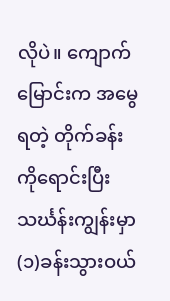လိုပဲ။ ကျောက်မြောင်းက အမွေရတဲ့ တိုက်ခန်းကိုရောင်းပြီး သင်္ဃန်းကျွန်းမှာ (၁)ခန်းသွားဝယ်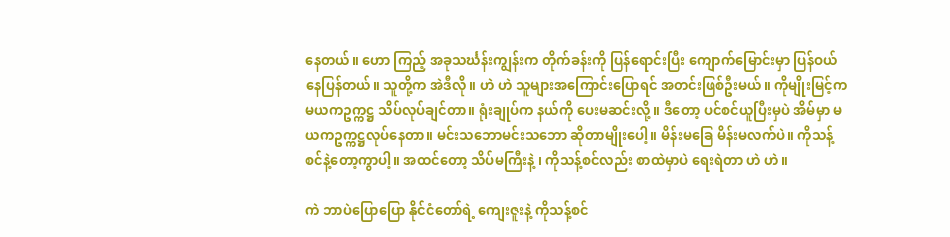နေတယ်။ ဟော ကြည့် အခုသင်္ဃန်းကျွန်းက တိုက်ခန်းကို ပြန်ရောင်းပြီး ကျောက်မြောင်းမှာ ပြန်ဝယ်နေပြန်တယ်။ သူတို့က အဲဒီလို။ ဟဲ ဟဲ သူများအကြောင်းပြောရင် အတင်းဖြစ်ဦးမယ်။ ကိုမျိုးမြင့်က မယကဥက္ကဋ္ဌ သိပ်လုပ်ချင်တာ။ ရုံးချုပ်က နယ်ကို ပေးမဆင်းလို့။ ဒီတော့ ပင်စင်ယူပြီးမှပဲ အိမ်မှာ မယကဥက္ကဋ္ဌလုပ်နေတာ။ မင်းသဘောမင်းသဘော ဆိုတာမျိုးပေါ့။ မိန်းမခြေ မိန်းမလက်ပဲ။ ကိုသန့်စင်နဲ့တော့ကွာပါ့။ အထင်တော့ သိပ်မကြီးနဲ့ ၊ ကိုသန့်စင်လည်း စာထဲမှာပဲ ရေးရဲတာ ဟဲ ဟဲ။

ကဲ ဘာပဲပြောပြော နိုင်ငံတော်ရဲ့ ကျေးဇူးနဲ့ ကိုသန့်စင်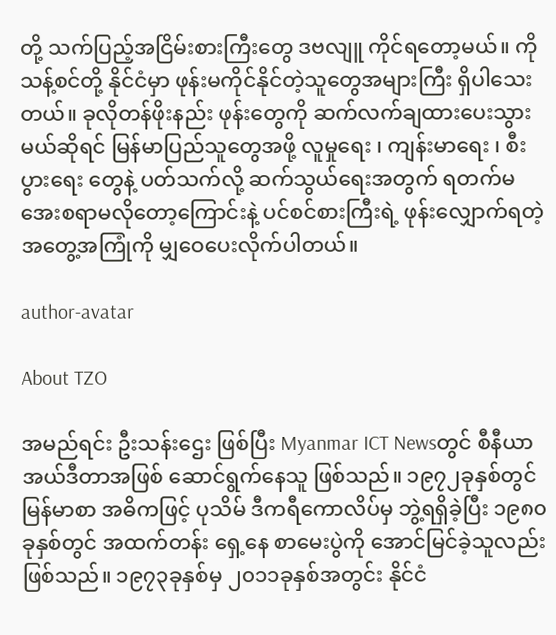တို့ သက်ပြည့်အငြိမ်းစားကြီးတွေ ဒဗလျူ ကိုင်ရတော့မယ်။ ကိုသန့်စင်တို့ နိုင်ငံမှာ ဖုန်းမကိုင်နိုင်တဲ့သူတွေအများကြီး ရှိပါသေးတယ်။ ခုလိုတန်ဖိုးနည်း ဖုန်းတွေကို ဆက်လက်ချထားပေးသွားမယ်ဆိုရင် မြန်မာပြည်သူတွေအဖို့ လူမှုရေး ၊ ကျန်းမာရေး ၊ စီးပွားရေး တွေနဲ့ ပတ်သက်လို့ ဆက်သွယ်ရေးအတွက် ရတက်မအေးစရာမလိုတော့ကြောင်းနဲ့ ပင်စင်စားကြီးရဲ့ ဖုန်းလျှောက်ရတဲ့ အတွေ့အကြုံကို မျှဝေပေးလိုက်ပါတယ်။

author-avatar

About TZO

အမည်ရင်း ဦးသန်းဌေး ဖြစ်ပြီး Myanmar ICT Newsတွင် စီနီယာ အယ်ဒီတာအဖြစ် ဆောင်ရွက်နေသူ ဖြစ်သည်။ ၁၉၇၂ခုနှစ်တွင် မြန်မာစာ အဓိကဖြင့် ပုသိမ် ဒီကရီကောလိပ်မှ ဘွဲ့ရရှိခဲ့ပြီး ၁၉၈၀ခုနှစ်တွင် အထက်တန်း ရှေ့နေ စာမေးပွဲကို အောင်မြင်ခဲ့သူလည်း ဖြစ်သည်။ ၁၉၇၃ခုနှစ်မှ ၂၀၁၁ခုနှစ်အတွင်း နိုင်ငံ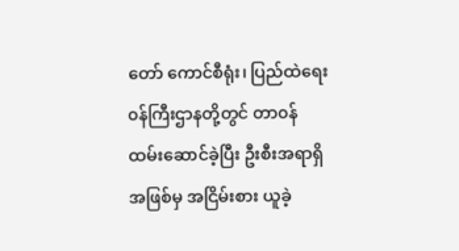တော် ကောင်စီရုံး၊ ပြည်ထဲရေး ၀န်ကြီးဌာနတို့တွင် တာ၀န်ထမ်းဆောင်ခဲ့ပြီး ဦးစီးအရာရှိ အဖြစ်မှ အငြိမ်းစား ယူခဲ့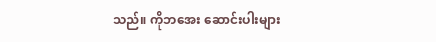သည်။ ကိုဘအေး ဆောင်းပါးများ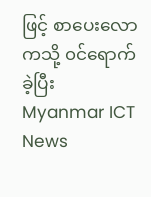ဖြင့် စာပေးလောကသို့ ၀င်ရောက်ခဲ့ပြီး Myanmar ICT News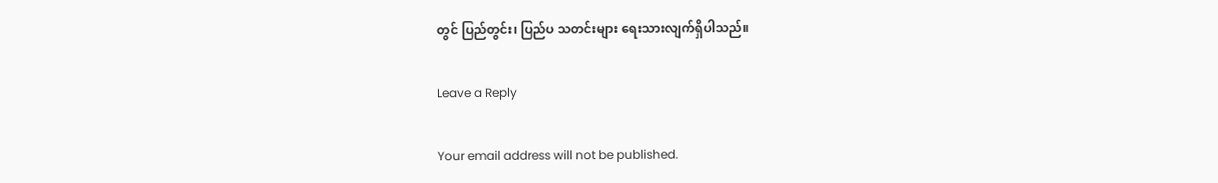တွင် ပြည်တွင်း၊ ပြည်ပ သတင်းများ ရေးသားလျက်ရှိပါသည်။

Leave a Reply

Your email address will not be published.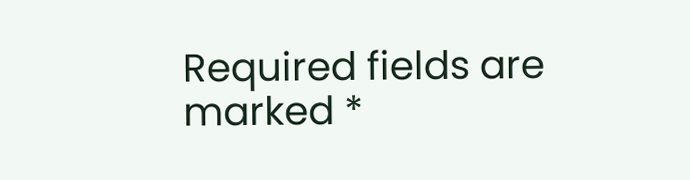Required fields are marked *